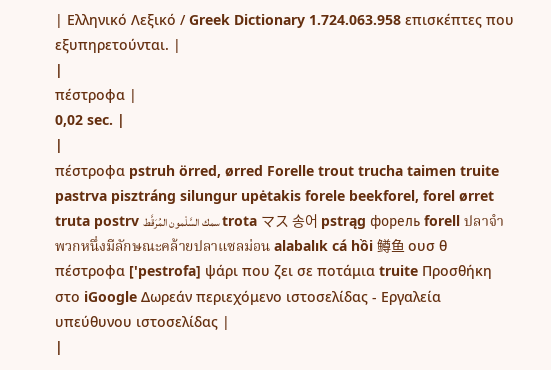| Ελληνικό Λεξικό / Greek Dictionary 1.724.063.958 επισκέπτες που εξυπηρετούνται. |
|
πέστροφα |
0,02 sec. |
|
πέστροφα pstruh örred, ørred Forelle trout trucha taimen truite pastrva pisztráng silungur upėtakis forele beekforel, forel ørret truta postrv سمك السَّلْمون المُرَقَّط trota マス 송어 pstrąg форель forell ปลาจำพวกหนึ่งมีลักษณะคล้ายปลาแซลม่อน alabalık cá hồi 鳟鱼 ουσ θ πέστροφα ['pestrofa] ψάρι που ζει σε ποτάμια truite Προσθήκη στο iGoogle Δωρεάν περιεχόμενο ιστοσελίδας - Εργαλεία υπεύθυνου ιστοσελίδας |
|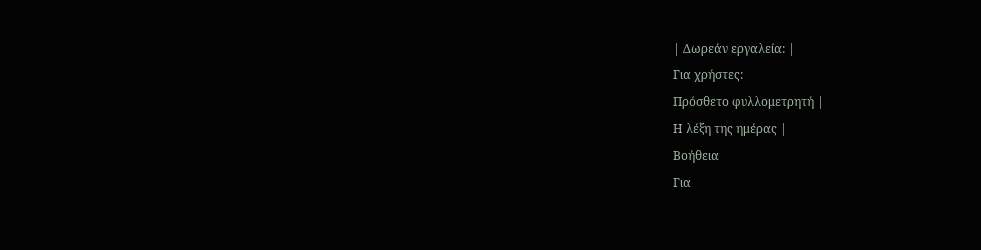| Δωρεάν εργαλεία: |
Για χρήστες:
Πρόσθετο φυλλομετρητή |
Η λέξη της ημέρας |
Βοήθεια
Για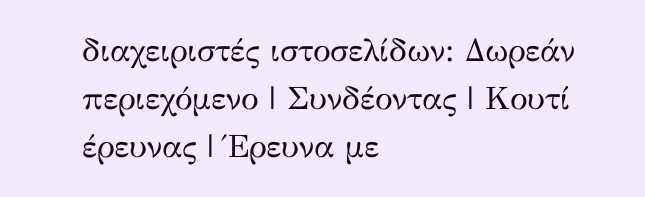διαχειριστές ιστοσελίδων: Δωρεάν περιεχόμενο | Συνδέοντας | Κουτί έρευνας | Έρευνα με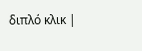διπλό κλικ |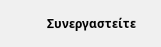Συνεργαστείτε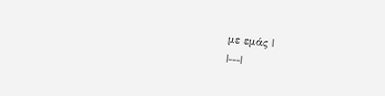με εμάς |
|---|